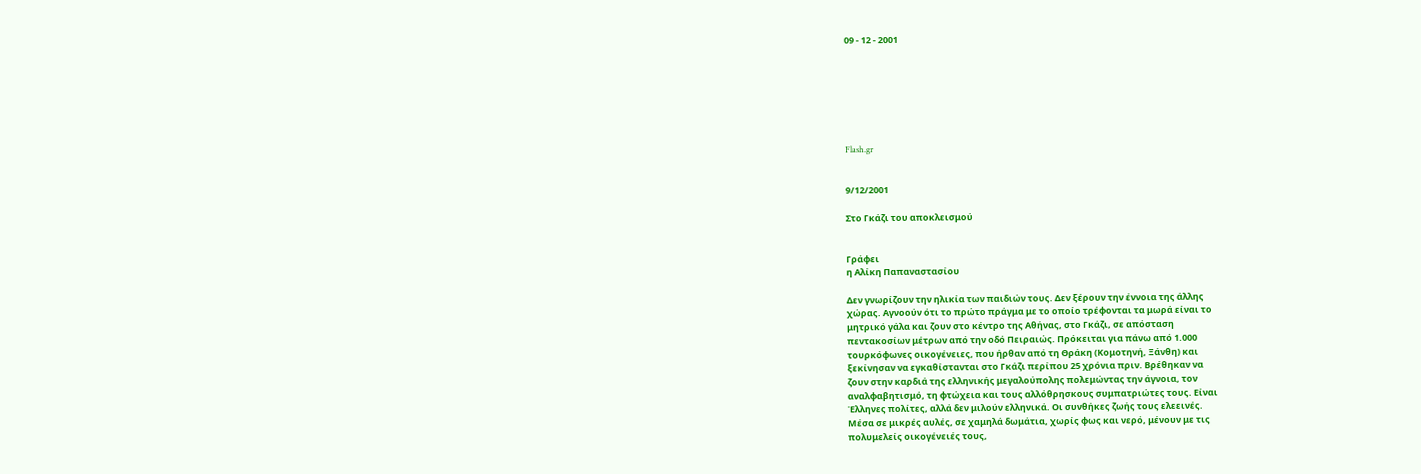09 - 12 - 2001







Flash.gr


9/12/2001

Στο Γκάζι του αποκλεισμού


Γράφει
η Αλίκη Παπαναστασίου

Δεν γνωρίζουν την ηλικία των παιδιών τους. Δεν ξέρουν την έννοια της άλλης
χώρας. Αγνοούν ότι το πρώτο πράγμα με το οποίο τρέφονται τα μωρά είναι το
μητρικό γάλα και ζουν στο κέντρο της Αθήνας, στο Γκάζι, σε απόσταση
πεντακοσίων μέτρων από την οδό Πειραιώς. Πρόκειται για πάνω από 1.000
τουρκόφωνες οικογένειες, που ήρθαν από τη Θράκη (Κομοτηνή, Ξάνθη) και
ξεκίνησαν να εγκαθίστανται στο Γκάζι περίπου 25 χρόνια πριν. Βρέθηκαν να
ζουν στην καρδιά της ελληνικής μεγαλούπολης πολεμώντας την άγνοια, τον
αναλφαβητισμό, τη φτώχεια και τους αλλόθρησκους συμπατριώτες τους. Είναι
Έλληνες πολίτες, αλλά δεν μιλούν ελληνικά. Οι συνθήκες ζωής τους ελεεινές.
Μέσα σε μικρές αυλές, σε χαμηλά δωμάτια, χωρίς φως και νερό, μένουν με τις
πολυμελείς οικογένειές τους,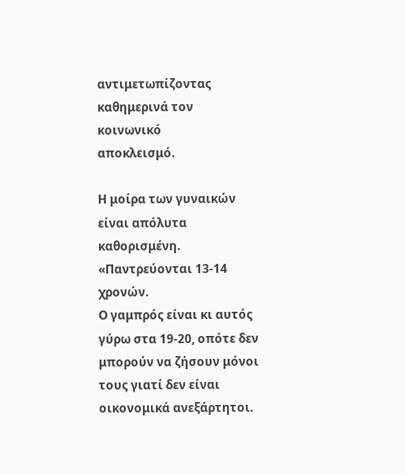αντιμετωπίζοντας καθημερινά τον κοινωνικό
αποκλεισμό.

Η μοίρα των γυναικών είναι απόλυτα καθορισμένη. «Παντρεύονται 13-14 χρονών.
Ο γαμπρός είναι κι αυτός γύρω στα 19-20, οπότε δεν μπορούν να ζήσουν μόνοι
τους γιατί δεν είναι οικονομικά ανεξάρτητοι.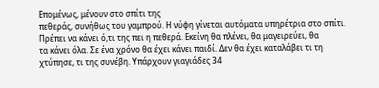Επομένως, μένουν στο σπίτι της
πεθεράς, συνήθως του γαμπρού. Η νύφη γίνεται αυτόματα υπηρέτρια στο σπίτι.
Πρέπει να κάνει ό,τι της πει η πεθερά. Εκείνη θα πλένει, θα μαγειρεύει, θα
τα κάνει όλα. Σε ένα χρόνο θα έχει κάνει παιδί. Δεν θα έχει καταλάβει τι τη
χτύπησε, τι της συνέβη. Υπάρχουν γιαγιάδες 34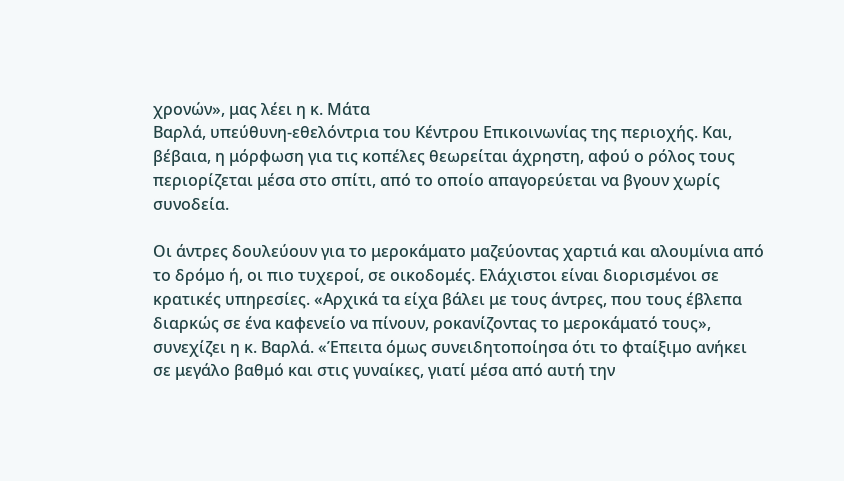χρονών», μας λέει η κ. Μάτα
Βαρλά, υπεύθυνη-εθελόντρια του Κέντρου Επικοινωνίας της περιοχής. Και,
βέβαια, η μόρφωση για τις κοπέλες θεωρείται άχρηστη, αφού ο ρόλος τους
περιορίζεται μέσα στο σπίτι, από το οποίο απαγορεύεται να βγουν χωρίς
συνοδεία.

Οι άντρες δουλεύουν για το μεροκάματο μαζεύοντας χαρτιά και αλουμίνια από
το δρόμο ή, οι πιο τυχεροί, σε οικοδομές. Ελάχιστοι είναι διορισμένοι σε
κρατικές υπηρεσίες. «Αρχικά τα είχα βάλει με τους άντρες, που τους έβλεπα
διαρκώς σε ένα καφενείο να πίνουν, ροκανίζοντας το μεροκάματό τους»,
συνεχίζει η κ. Βαρλά. «Έπειτα όμως συνειδητοποίησα ότι το φταίξιμο ανήκει
σε μεγάλο βαθμό και στις γυναίκες, γιατί μέσα από αυτή την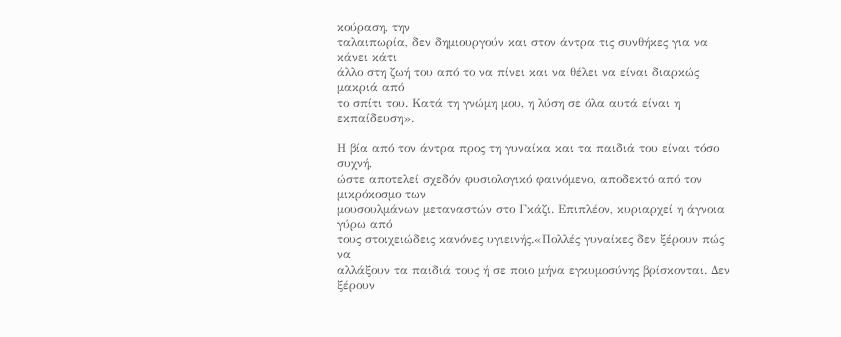κούραση, την
ταλαιπωρία, δεν δημιουργούν και στον άντρα τις συνθήκες για να κάνει κάτι
άλλο στη ζωή του από το να πίνει και να θέλει να είναι διαρκώς μακριά από
το σπίτι του. Κατά τη γνώμη μου, η λύση σε όλα αυτά είναι η εκπαίδευση».

Η βία από τον άντρα προς τη γυναίκα και τα παιδιά του είναι τόσο συχνή,
ώστε αποτελεί σχεδόν φυσιολογικό φαινόμενο, αποδεκτό από τον μικρόκοσμο των
μουσουλμάνων μεταναστών στο Γκάζι. Επιπλέον, κυριαρχεί η άγνοια γύρω από
τους στοιχειώδεις κανόνες υγιεινής.«Πολλές γυναίκες δεν ξέρουν πώς να
αλλάξουν τα παιδιά τους ή σε ποιο μήνα εγκυμοσύνης βρίσκονται. Δεν ξέρουν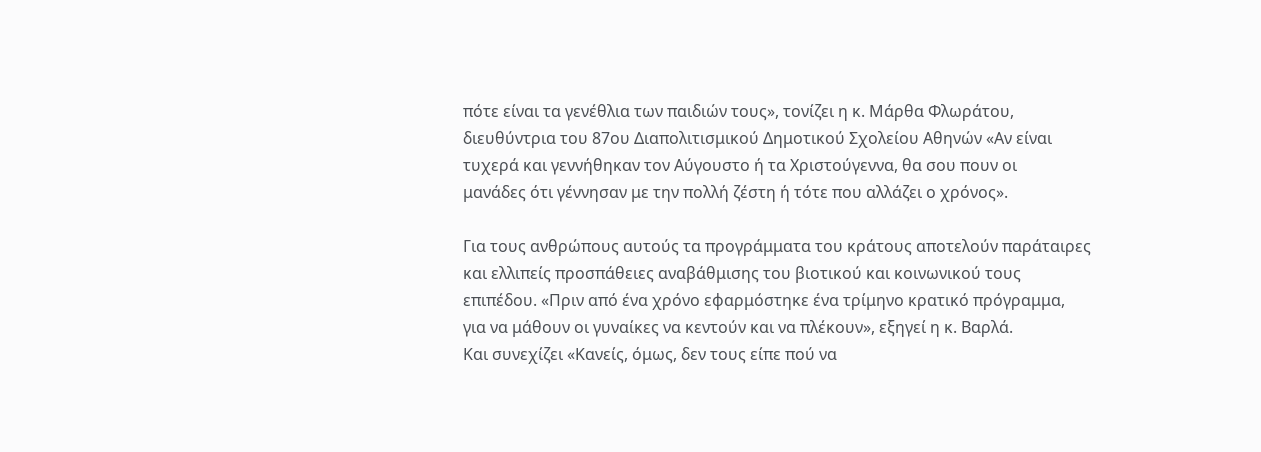πότε είναι τα γενέθλια των παιδιών τους», τονίζει η κ. Μάρθα Φλωράτου,
διευθύντρια του 87ου Διαπολιτισμικού Δημοτικού Σχολείου Αθηνών «Αν είναι
τυχερά και γεννήθηκαν τον Αύγουστο ή τα Χριστούγεννα, θα σου πουν οι
μανάδες ότι γέννησαν με την πολλή ζέστη ή τότε που αλλάζει ο χρόνος».

Για τους ανθρώπους αυτούς τα προγράμματα του κράτους αποτελούν παράταιρες
και ελλιπείς προσπάθειες αναβάθμισης του βιοτικού και κοινωνικού τους
επιπέδου. «Πριν από ένα χρόνο εφαρμόστηκε ένα τρίμηνο κρατικό πρόγραμμα,
για να μάθουν οι γυναίκες να κεντούν και να πλέκουν», εξηγεί η κ. Βαρλά.
Και συνεχίζει «Κανείς, όμως, δεν τους είπε πού να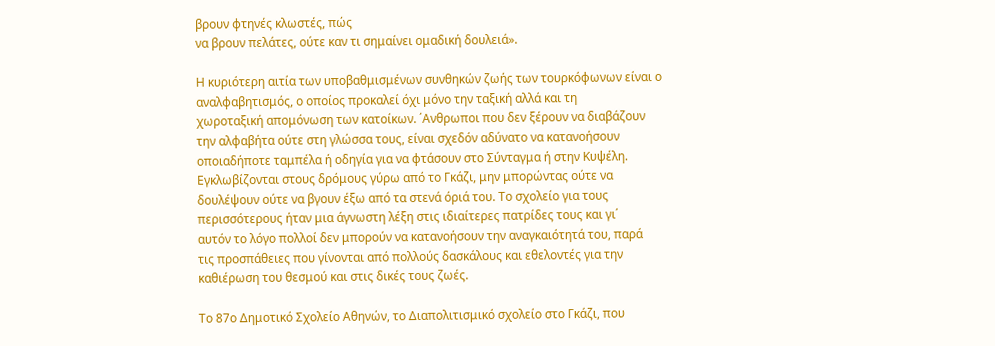βρουν φτηνές κλωστές, πώς
να βρουν πελάτες, ούτε καν τι σημαίνει ομαδική δουλειά».

Η κυριότερη αιτία των υποβαθμισμένων συνθηκών ζωής των τουρκόφωνων είναι ο
αναλφαβητισμός, ο οποίος προκαλεί όχι μόνο την ταξική αλλά και τη
χωροταξική απομόνωση των κατοίκων. ΄Ανθρωποι που δεν ξέρουν να διαβάζουν
την αλφαβήτα ούτε στη γλώσσα τους, είναι σχεδόν αδύνατο να κατανοήσουν
οποιαδήποτε ταμπέλα ή οδηγία για να φτάσουν στο Σύνταγμα ή στην Κυψέλη.
Εγκλωβίζονται στους δρόμους γύρω από το Γκάζι, μην μπορώντας ούτε να
δουλέψουν ούτε να βγουν έξω από τα στενά όριά του. Το σχολείο για τους
περισσότερους ήταν μια άγνωστη λέξη στις ιδιαίτερες πατρίδες τους και γι΄
αυτόν το λόγο πολλοί δεν μπορούν να κατανοήσουν την αναγκαιότητά του, παρά
τις προσπάθειες που γίνονται από πολλούς δασκάλους και εθελοντές για την
καθιέρωση του θεσμού και στις δικές τους ζωές.

Το 87ο Δημοτικό Σχολείο Αθηνών, το Διαπολιτισμικό σχολείο στο Γκάζι, που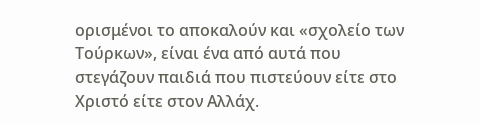ορισμένοι το αποκαλούν και «σχολείο των Τούρκων», είναι ένα από αυτά που
στεγάζουν παιδιά που πιστεύουν είτε στο Χριστό είτε στον Αλλάχ.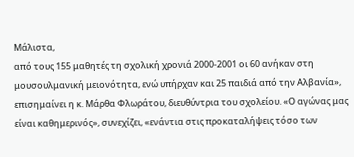Μάλιστα,
από τους 155 μαθητές τη σχολική χρονιά 2000-2001 οι 60 ανήκαν στη
μουσουλμανική μειονότητα, ενώ υπήρχαν και 25 παιδιά από την Αλβανία»,
επισημαίνει η κ. Μάρθα Φλωράτου, διευθύντρια του σχολείου. «Ο αγώνας μας
είναι καθημερινός», συνεχίζει, «ενάντια στις προκαταλήψεις τόσο των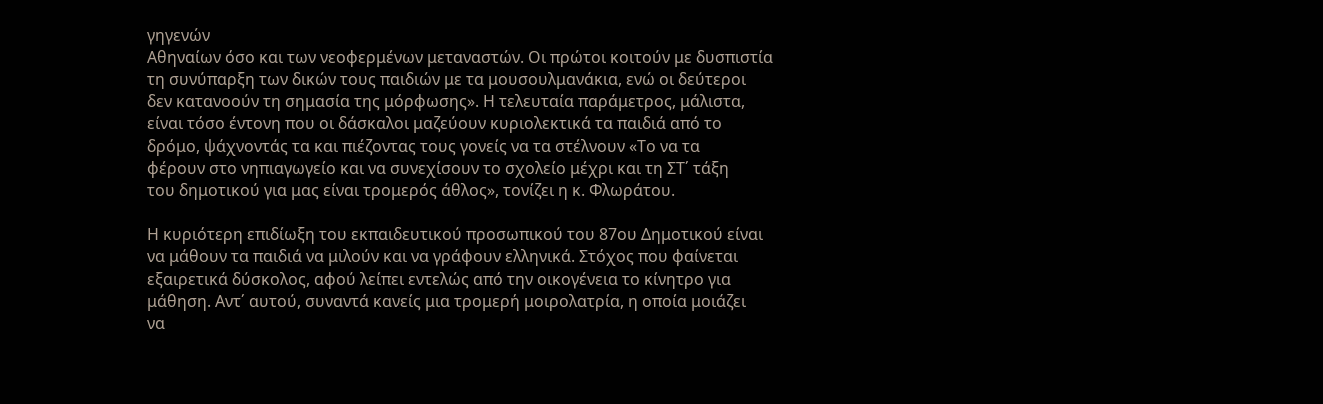γηγενών
Αθηναίων όσο και των νεοφερμένων μεταναστών. Οι πρώτοι κοιτούν με δυσπιστία
τη συνύπαρξη των δικών τους παιδιών με τα μουσουλμανάκια, ενώ οι δεύτεροι
δεν κατανοούν τη σημασία της μόρφωσης». Η τελευταία παράμετρος, μάλιστα,
είναι τόσο έντονη που οι δάσκαλοι μαζεύουν κυριολεκτικά τα παιδιά από το
δρόμο, ψάχνοντάς τα και πιέζοντας τους γονείς να τα στέλνουν «Το να τα
φέρουν στο νηπιαγωγείο και να συνεχίσουν το σχολείο μέχρι και τη ΣΤ΄ τάξη
του δημοτικού για μας είναι τρομερός άθλος», τονίζει η κ. Φλωράτου.

Η κυριότερη επιδίωξη του εκπαιδευτικού προσωπικού του 87ου Δημοτικού είναι
να μάθουν τα παιδιά να μιλούν και να γράφουν ελληνικά. Στόχος που φαίνεται
εξαιρετικά δύσκολος, αφού λείπει εντελώς από την οικογένεια το κίνητρο για
μάθηση. Αντ΄ αυτού, συναντά κανείς μια τρομερή μοιρολατρία, η οποία μοιάζει
να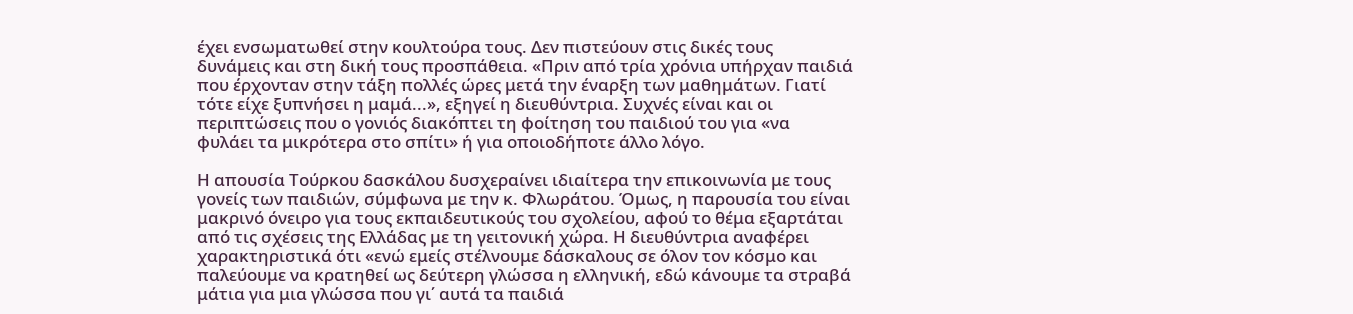έχει ενσωματωθεί στην κουλτούρα τους. Δεν πιστεύουν στις δικές τους
δυνάμεις και στη δική τους προσπάθεια. «Πριν από τρία χρόνια υπήρχαν παιδιά
που έρχονταν στην τάξη πολλές ώρες μετά την έναρξη των μαθημάτων. Γιατί
τότε είχε ξυπνήσει η μαμά...», εξηγεί η διευθύντρια. Συχνές είναι και οι
περιπτώσεις που ο γονιός διακόπτει τη φοίτηση του παιδιού του για «να
φυλάει τα μικρότερα στο σπίτι» ή για οποιοδήποτε άλλο λόγο.

Η απουσία Τούρκου δασκάλου δυσχεραίνει ιδιαίτερα την επικοινωνία με τους
γονείς των παιδιών, σύμφωνα με την κ. Φλωράτου. Όμως, η παρουσία του είναι
μακρινό όνειρο για τους εκπαιδευτικούς του σχολείου, αφού το θέμα εξαρτάται
από τις σχέσεις της Ελλάδας με τη γειτονική χώρα. Η διευθύντρια αναφέρει
χαρακτηριστικά ότι «ενώ εμείς στέλνουμε δάσκαλους σε όλον τον κόσμο και
παλεύουμε να κρατηθεί ως δεύτερη γλώσσα η ελληνική, εδώ κάνουμε τα στραβά
μάτια για μια γλώσσα που γι΄ αυτά τα παιδιά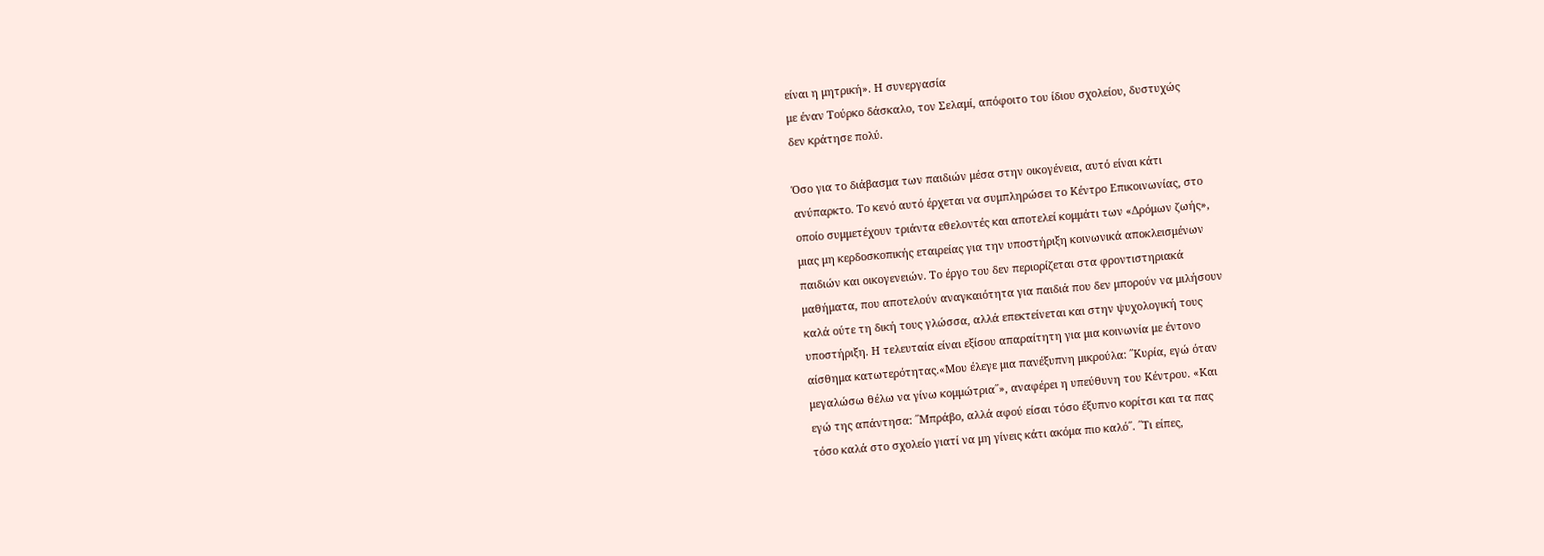είναι η μητρική». Η συνεργασία
με έναν Τούρκο δάσκαλο, τον Σελαμί, απόφοιτο του ίδιου σχολείου, δυστυχώς
δεν κράτησε πολύ.

Όσο για το διάβασμα των παιδιών μέσα στην οικογένεια, αυτό είναι κάτι
ανύπαρκτο. Το κενό αυτό έρχεται να συμπληρώσει το Κέντρο Επικοινωνίας, στο
οποίο συμμετέχουν τριάντα εθελοντές και αποτελεί κομμάτι των «Δρόμων ζωής»,
μιας μη κερδοσκοπικής εταιρείας για την υποστήριξη κοινωνικά αποκλεισμένων
παιδιών και οικογενειών. Το έργο του δεν περιορίζεται στα φροντιστηριακά
μαθήματα, που αποτελούν αναγκαιότητα για παιδιά που δεν μπορούν να μιλήσουν
καλά ούτε τη δική τους γλώσσα, αλλά επεκτείνεται και στην ψυχολογική τους
υποστήριξη. Η τελευταία είναι εξίσου απαραίτητη για μια κοινωνία με έντονο
αίσθημα κατωτερότητας.«Μου έλεγε μια πανέξυπνη μικρούλα: ΄΄Κυρία, εγώ όταν
μεγαλώσω θέλω να γίνω κομμώτρια΄΄», αναφέρει η υπεύθυνη του Κέντρου. «Και
εγώ της απάντησα: ΄΄Μπράβο, αλλά αφού είσαι τόσο έξυπνο κορίτσι και τα πας
τόσο καλά στο σχολείο γιατί να μη γίνεις κάτι ακόμα πιο καλό΄΄. ΄΄Τι είπες,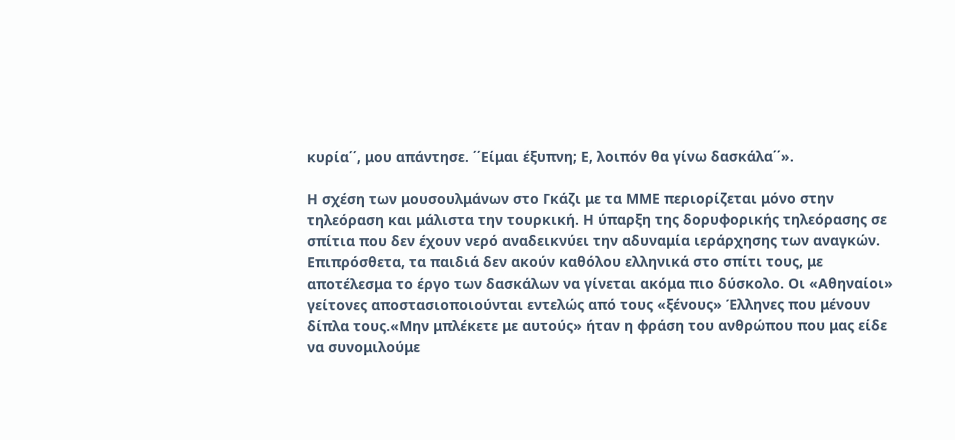κυρία΄΄, μου απάντησε. ΄΄Είμαι έξυπνη; Ε, λοιπόν θα γίνω δασκάλα΄΄».

Η σχέση των μουσουλμάνων στο Γκάζι με τα ΜΜΕ περιορίζεται μόνο στην
τηλεόραση και μάλιστα την τουρκική. Η ύπαρξη της δορυφορικής τηλεόρασης σε
σπίτια που δεν έχουν νερό αναδεικνύει την αδυναμία ιεράρχησης των αναγκών.
Επιπρόσθετα, τα παιδιά δεν ακούν καθόλου ελληνικά στο σπίτι τους, με
αποτέλεσμα το έργο των δασκάλων να γίνεται ακόμα πιο δύσκολο. Οι «Αθηναίοι»
γείτονες αποστασιοποιούνται εντελώς από τους «ξένους» Έλληνες που μένουν
δίπλα τους.«Μην μπλέκετε με αυτούς» ήταν η φράση του ανθρώπου που μας είδε
να συνομιλούμε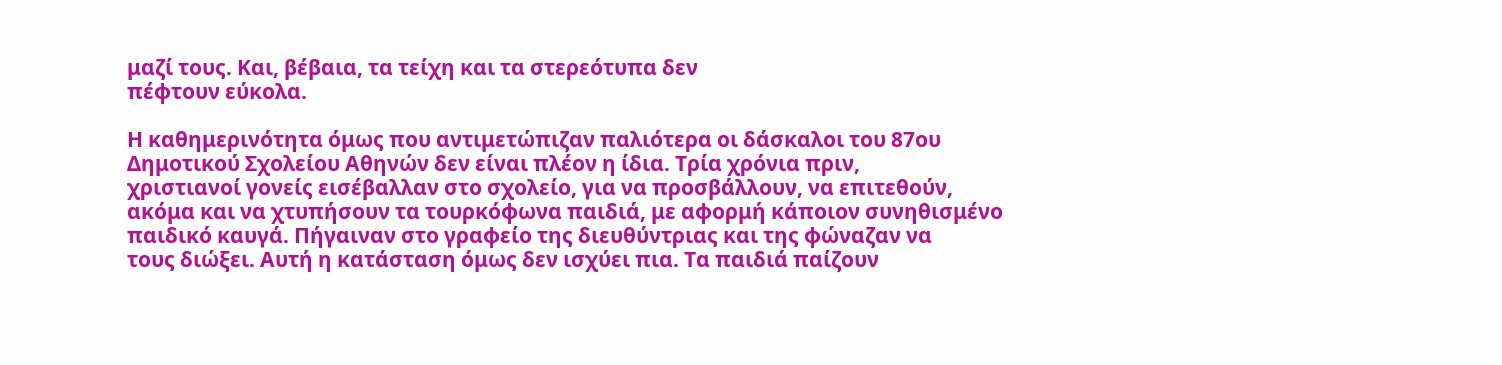μαζί τους. Και, βέβαια, τα τείχη και τα στερεότυπα δεν
πέφτουν εύκολα.

Η καθημερινότητα όμως που αντιμετώπιζαν παλιότερα οι δάσκαλοι του 87ου
Δημοτικού Σχολείου Αθηνών δεν είναι πλέον η ίδια. Τρία χρόνια πριν,
χριστιανοί γονείς εισέβαλλαν στο σχολείο, για να προσβάλλουν, να επιτεθούν,
ακόμα και να χτυπήσουν τα τουρκόφωνα παιδιά, με αφορμή κάποιον συνηθισμένο
παιδικό καυγά. Πήγαιναν στο γραφείο της διευθύντριας και της φώναζαν να
τους διώξει. Αυτή η κατάσταση όμως δεν ισχύει πια. Τα παιδιά παίζουν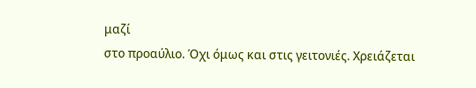μαζί
στο προαύλιο. Όχι όμως και στις γειτονιές. Χρειάζεται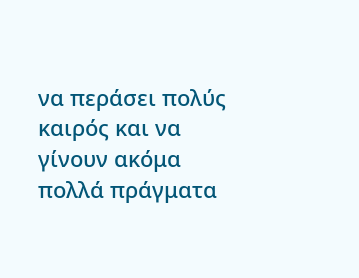να περάσει πολύς
καιρός και να γίνουν ακόμα πολλά πράγματα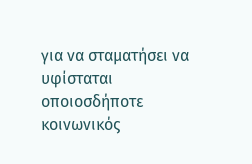για να σταματήσει να υφίσταται
οποιοσδήποτε κοινωνικός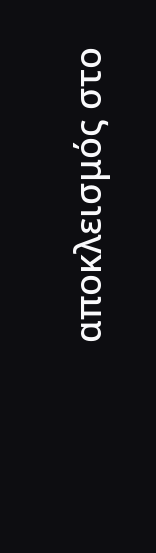αποκλεισμός στο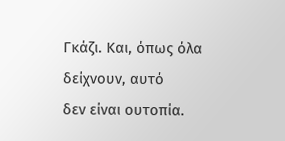Γκάζι. Και, όπως όλα δείχνουν, αυτό
δεν είναι ουτοπία.